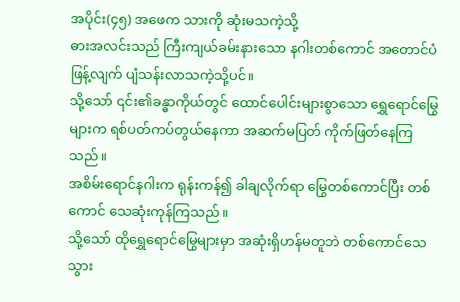အပိုင်း(၄၅) အဖေက သားကို ဆုံးမသကဲ့သို့
ဓားအလင်းသည် ကြီးကျယ်ခမ်းနားသော နဂါးတစ်ကောင် အတောင်ပံဖြန့်လျက် ပျံသန်းလာသကဲ့သို့ပင်။
သို့သော် ၎င်း၏ခန္ဓာကိုယ်တွင် ထောင်ပေါင်းများစွာသော ရွှေရောင်မြွေများက ရစ်ပတ်ကပ်တွယ်နေကာ အဆက်မပြတ် ကိုက်ဖြတ်နေကြသည်။
အစိမ်းရောင်နဂါးက ရုန်းကန်၍ ခါချလိုက်ရာ မြွေတစ်ကောင်ပြီး တစ်ကောင် သေဆုံးကုန်ကြသည်။
သို့သော် ထိုရွှေရောင်မြွေများမှာ အဆုံးရှိဟန်မတူဘဲ တစ်ကောင်သေသွား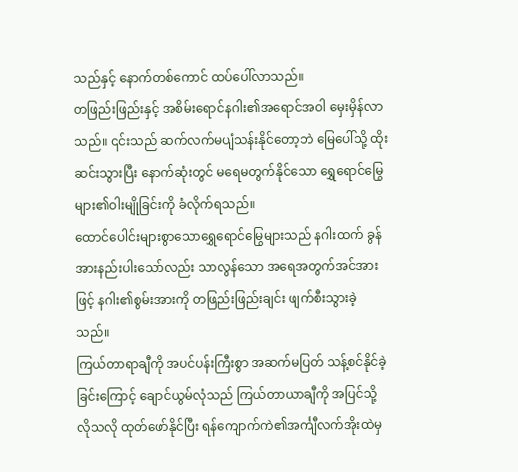သည်နှင့် နောက်တစ်ကောင် ထပ်ပေါ်လာသည်။
တဖြည်းဖြည်းနှင့် အစိမ်းရောင်နဂါး၏အရောင်အဝါ မှေးမှိန်လာသည်။ ၎င်းသည် ဆက်လက်မပျံသန်းနိုင်တော့ဘဲ မြေပေါ်သို့ ထိုးဆင်းသွားပြီး နောက်ဆုံးတွင် မရေမတွက်နိုင်သော ရွှေရောင်မြွေများ၏ဝါးမျိုခြင်းကို ခံလိုက်ရသည်။
ထောင်ပေါင်းများစွာသောရွှေရောင်မြွေများသည် နဂါးထက် ခွန်အားနည်းပါးသော်လည်း သာလွန်သော အရေအတွက်အင်အားဖြင့် နဂါး၏စွမ်းအားကို တဖြည်းဖြည်းချင်း ဖျက်စီးသွားခဲ့သည်။
ကြယ်တာရာချီကို အပင်ပန်းကြီးစွာ အဆက်မပြတ် သန့်စင်နိုင်ခဲ့ခြင်းကြောင့် ချောင်ယွမ်လုံသည် ကြယ်တာယာချီကို အပြင်သို့ လိုသလို ထုတ်ဖော်နိုင်ပြီး ရန်ကျောက်ကဲ၏အင်္ကျီလက်အိုးထဲမှ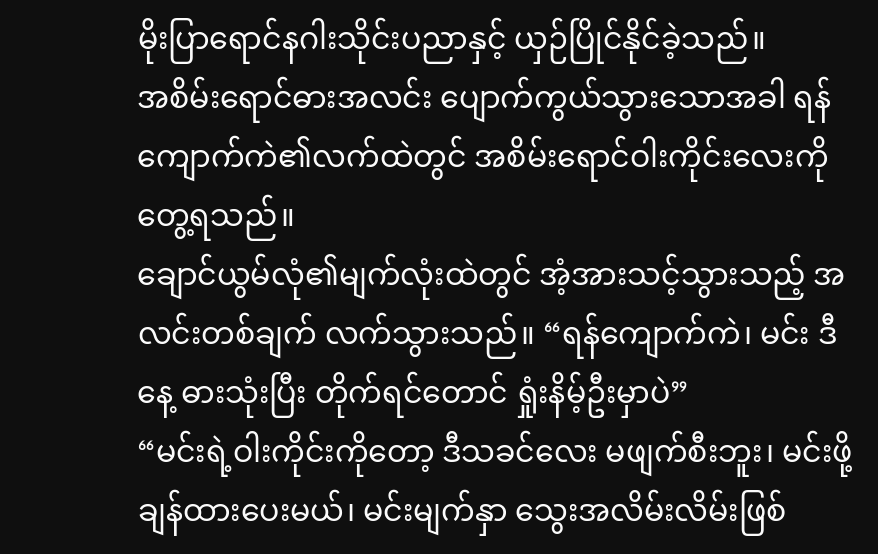မိုးပြာရောင်နဂါးသိုင်းပညာနှင့် ယှဉ်ပြိုင်နိုင်ခဲ့သည်။
အစိမ်းရောင်ဓားအလင်း ပျောက်ကွယ်သွားသောအခါ ရန်ကျောက်ကဲ၏လက်ထဲတွင် အစိမ်းရောင်ဝါးကိုင်းလေးကို တွေ့ရသည်။
ချောင်ယွမ်လုံ၏မျက်လုံးထဲတွင် အံ့အားသင့်သွားသည့် အလင်းတစ်ချက် လက်သွားသည်။ “ရန်ကျောက်ကဲ၊ မင်း ဒီနေ့ ဓားသုံးပြီး တိုက်ရင်တောင် ရှုံးနိမ့်ဦးမှာပဲ”
“မင်းရဲ့ဝါးကိုင်းကိုတော့ ဒီသခင်လေး မဖျက်စီးဘူး၊ မင်းဖို့ ချန်ထားပေးမယ်၊ မင်းမျက်နှာ သွေးအလိမ်းလိမ်းဖြစ်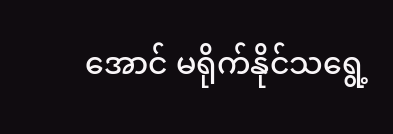အောင် မရိုက်နိုင်သရွေ့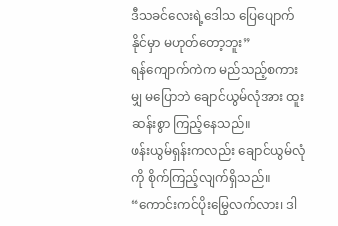ဒီသခင်လေးရဲ့ဒေါသ ပြေပျောက်နိုင်မှာ မဟုတ်တော့ဘူး”
ရန်ကျောက်ကဲက မည်သည့်စကားမျှ မပြောဘဲ ချောင်ယွမ်လုံအား ထူးဆန်းစွာ ကြည့်နေသည်။
ဖန်းယွမ်ရှန်းကလည်း ချောင်ယွမ်လုံကို စိုက်ကြည့်လျက်ရှိသည်။ “ကောင်းကင်ပိုးမြွေလက်လား၊ ဒါ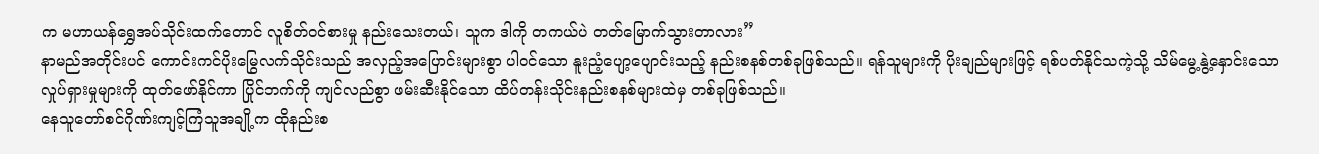က မဟာယန်ရွှေအပ်သိုင်းထက်တောင် လူစိတ်ဝင်စားမှု နည်းသေးတယ်၊ သူက ဒါကို တကယ်ပဲ တတ်မြောက်သွားတာလား”
နာမည်အတိုင်းပင် ကောင်းကင်ပိုးမြွေလက်သိုင်းသည် အလှည့်အပြောင်းများစွာ ပါဝင်သော နူးညံ့ပျော့ပျောင်းသည့် နည်းစနစ်တစ်ခုဖြစ်သည်။ ရန်သူများကို ပိုးချည်များဖြင့် ရစ်ပတ်နိုင်သကဲ့သို့ သိမ်မွေ့နွဲ့နှောင်းသော လှုပ်ရှားမှုများကို ထုတ်ဖော်နိုင်ကာ ပြိုင်ဘက်ကို ကျင်လည်စွာ ဖမ်းဆီးနိုင်သော ထိပ်တန်းသိုင်းနည်းစနစ်များထဲမှ တစ်ခုဖြစ်သည်။
နေသူတော်စင်ဂိုဏ်းကျင့်ကြံသူအချို့က ထိုနည်းစ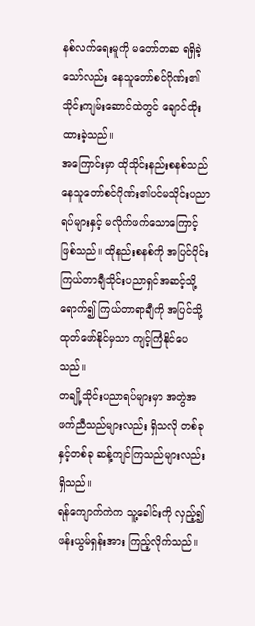နစ်လက်ရေးမူကို မတော်တဆ ရရှိခဲ့သော်လည်း နေသူတော်စင်ဂိုဏ်း၏သိုင်းကျမ်းဆောင်ထဲတွင် ချောင်ထိုးထားခဲ့သည်။
အကြောင်းမှာ ထိုသိုင်းနည်းစနစ်သည် နေသူတော်စင်ဂိုဏ်း၏ပင်မသိုင်းပညာရပ်များနှင့် မလိုက်ဖက်သောကြောင့်ဖြစ်သည်။ ထိုနည်းစနစ်ကို အပြင်ပိုင်းကြယ်တာချီသိုင်းပညာရှင်အဆင့်သို့ ရောက်၍ ကြယ်တာရာချီကို အပြင်သို့ ထုတ်ဖော်နိုင်မှသာ ကျင့်ကြံနိုင်ပေသည်။
တချို့သိုင်းပညာရပ်များမှာ အတွဲအဖက်ညီသည်များလည်း ရှိသလို တစ်ခုနှင့်တစ်ခု ဆန့်ကျင်ကြသည်များလည်း ရှိသည်။
ရန်ကျောက်ကဲက သူ့ခေါင်းကို လှည့်၍ ဖန်းယွမ်ရှန်းအား ကြည့်လိုက်သည်။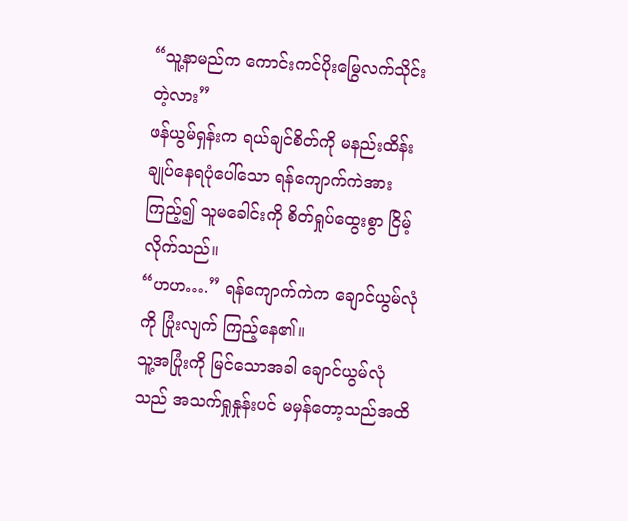“သူ့နာမည်က ကောင်းကင်ပိုးမြွေလက်သိုင်းတဲ့လား”
ဖန်ယွမ်ရှန်းက ရယ်ချင်စိတ်ကို မနည်းထိန်းချုပ်နေရပုံပေါ်သော ရန်ကျောက်ကဲအား ကြည့်၍ သူမခေါင်းကို စိတ်ရှုပ်ထွေးစွာ ငြိမ့်လိုက်သည်။
“ဟဟ….” ရန်ကျောက်ကဲက ချောင်ယွမ်လုံကို ပြုံးလျက် ကြည့်နေ၏။
သူ့အပြုံးကို မြင်သောအခါ ချောင်ယွမ်လုံသည် အသက်ရှုနှုန်းပင် မမှန်တော့သည်အထိ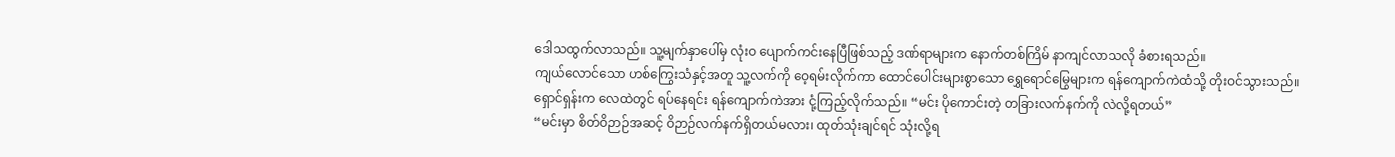ဒေါသထွက်လာသည်။ သူ့မျက်နှာပေါ်မှ လုံးဝ ပျောက်ကင်းနေပြီဖြစ်သည့် ဒဏ်ရာများက နောက်တစ်ကြိမ် နာကျင်လာသလို ခံစားရသည်။
ကျယ်လောင်သော ဟစ်ကြွေးသံနှင့်အတူ သူ့လက်ကို ဝေ့ရမ်းလိုက်ကာ ထောင်ပေါင်းများစွာသော ရွှေရောင်မြွေများက ရန်ကျောက်ကဲထံသို့ တိုးဝင်သွားသည်။
ရှောင်ရှန်းက လေထဲတွင် ရပ်နေရင်း ရန်ကျောက်ကဲအား ငုံ့ကြည့်လိုက်သည်။ “မင်း ပိုကောင်းတဲ့ တခြားလက်နက်ကို လဲလို့ရတယ်”
“မင်းမှာ စိတ်ဝိဉာဉ်အဆင့် ဝိဉာဉ်လက်နက်ရှိတယ်မလား၊ ထုတ်သုံးချင်ရင် သုံးလို့ရ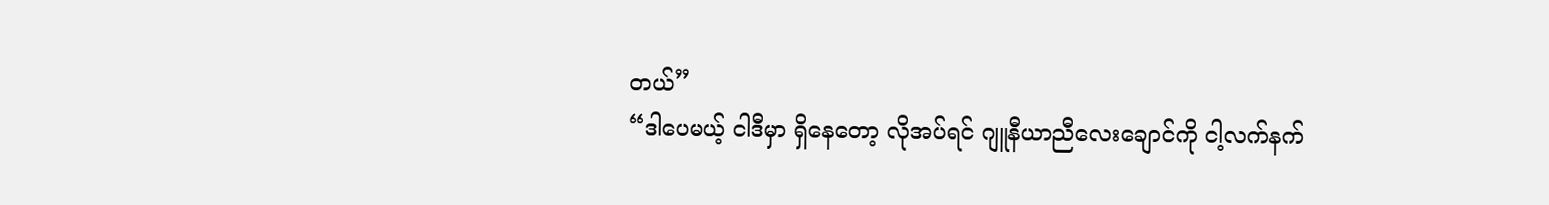တယ်”
“ဒါပေမယ့် ငါဒီမှာ ရှိနေတော့ လိုအပ်ရင် ဂျူနီယာညီလေးချောင်ကို ငါ့လက်နက်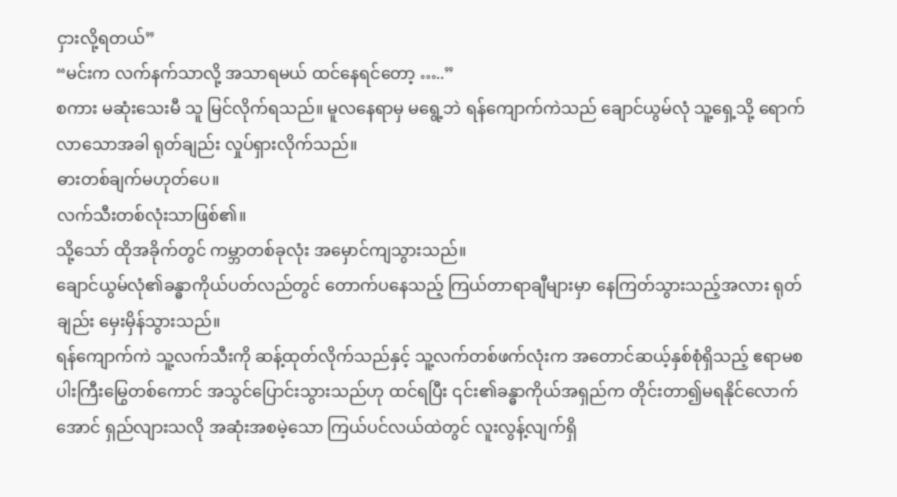ငှားလို့ရတယ်”
“မင်းက လက်နက်သာလို့ အသာရမယ် ထင်နေရင်တော့ …..”
စကား မဆုံးသေးမီ သူ မြင်လိုက်ရသည်။ မူလနေရာမှ မရွေ့ဘဲ ရန်ကျောက်ကဲသည် ချောင်ယွမ်လုံ သူ့ရှေ့သို့ ရောက်လာသောအခါ ရုတ်ချည်း လှုပ်ရှားလိုက်သည်။
ဓားတစ်ချက်မဟုတ်ပေ။
လက်သီးတစ်လုံးသာဖြစ်၏။
သို့သော် ထိုအခိုက်တွင် ကမ္ဘာတစ်ခုလုံး အမှောင်ကျသွားသည်။
ချောင်ယွမ်လုံ၏ခန္ဓာကိုယ်ပတ်လည်တွင် တောက်ပနေသည့် ကြယ်တာရာချီများမှာ နေကြတ်သွားသည့်အလား ရုတ်ချည်း မှေးမှိန်သွားသည်။
ရန်ကျောက်ကဲ သူ့လက်သီးကို ဆန့်ထုတ်လိုက်သည်နှင့် သူ့လက်တစ်ဖက်လုံးက အတောင်ဆယ့်နှစ်စုံရှိသည့် ဧရာမစပါးကြီးမြွေတစ်ကောင် အသွင်ပြောင်းသွားသည်ဟု ထင်ရပြီး ၎င်း၏ခန္ဓာကိုယ်အရှည်က တိုင်းတာ၍မရနိုင်လောက်အောင် ရှည်လျားသလို အဆုံးအစမဲ့သော ကြယ်ပင်လယ်ထဲတွင် လူးလွန့်လျက်ရှိ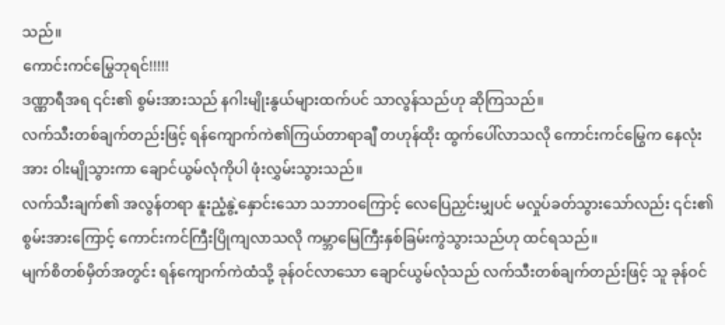သည်။
ကောင်းကင်မြွေဘုရင်!!!!!
ဒဏ္ဏာရီအရ ၎င်း၏ စွမ်းအားသည် နဂါးမျိုးနွယ်များထက်ပင် သာလွန်သည်ဟု ဆိုကြသည်။
လက်သီးတစ်ချက်တည်းဖြင့် ရန်ကျောက်ကဲ၏ကြယ်တာရာချီ တဟုန်ထိုး ထွက်ပေါ်လာသလို ကောင်းကင်မြွေက နေလုံးအား ဝါးမျိုသွားကာ ချောင်ယွမ်လုံကိုပါ ဖုံးလွှမ်းသွားသည်။
လက်သီးချက်၏ အလွန်တရာ နူးညံ့နွဲ့နှောင်းသော သဘာဝကြောင့် လေပြေညှင်းမျှပင် မလှုပ်ခတ်သွားသော်လည်း ၎င်း၏စွမ်းအားကြောင့် ကောင်းကင်ကြီးပြိုကျလာသလို ကမ္ဘာမြေကြီးနှစ်ခြမ်းကွဲသွားသည်ဟု ထင်ရသည်။
မျက်စိတစ်မှိတ်အတွင်း ရန်ကျောက်ကဲထံသို့ ခုန်ဝင်လာသော ချောင်ယွမ်လုံသည် လက်သီးတစ်ချက်တည်းဖြင့် သူ ခုန်ဝင်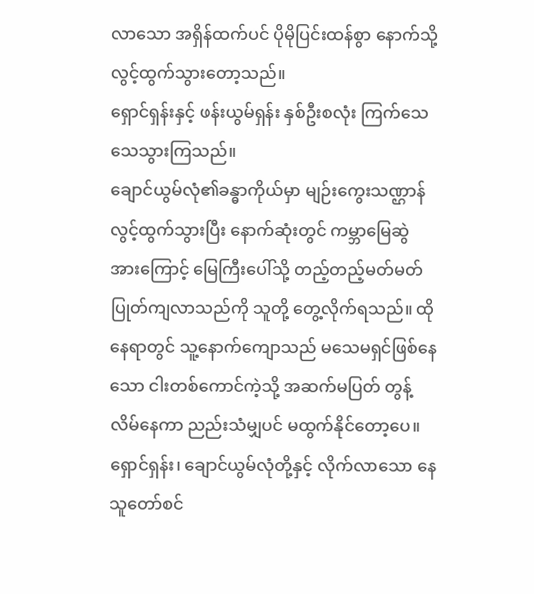လာသော အရှိန်ထက်ပင် ပိုမိုပြင်းထန်စွာ နောက်သို့ လွင့်ထွက်သွားတော့သည်။
ရှောင်ရှန်းနှင့် ဖန်းယွမ်ရှန်း နှစ်ဦးစလုံး ကြက်သေသေသွားကြသည်။
ချောင်ယွမ်လုံ၏ခန္ဓာကိုယ်မှာ မျဉ်းကွေးသဏ္ဌာန် လွင့်ထွက်သွားပြီး နောက်ဆုံးတွင် ကမ္ဘာမြေဆွဲအားကြောင့် မြေကြီးပေါ်သို့ တည့်တည့်မတ်မတ် ပြုတ်ကျလာသည်ကို သူတို့ တွေ့လိုက်ရသည်။ ထိုနေရာတွင် သူ့နောက်ကျောသည် မသေမရှင်ဖြစ်နေသော ငါးတစ်ကောင်ကဲ့သို့ အဆက်မပြတ် တွန့်လိမ်နေကာ ညည်းသံမျှပင် မထွက်နိုင်တော့ပေ။
ရှောင်ရှန်း၊ ချောင်ယွမ်လုံတို့နှင့် လိုက်လာသော နေသူတော်စင်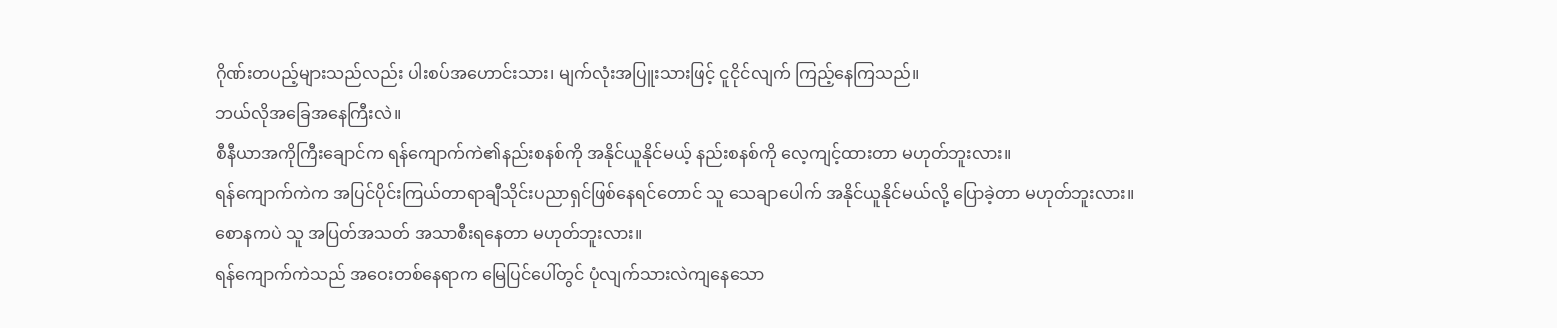ဂိုဏ်းတပည့်များသည်လည်း ပါးစပ်အဟောင်းသား၊ မျက်လုံးအပြူးသားဖြင့် ငူငိုင်လျက် ကြည့်နေကြသည်။
ဘယ်လိုအခြေအနေကြီးလဲ။
စီနီယာအကိုကြီးချောင်က ရန်ကျောက်ကဲ၏နည်းစနစ်ကို အနိုင်ယူနိုင်မယ့် နည်းစနစ်ကို လေ့ကျင့်ထားတာ မဟုတ်ဘူးလား။
ရန်ကျောက်ကဲက အပြင်ပိုင်းကြယ်တာရာချီသိုင်းပညာရှင်ဖြစ်နေရင်တောင် သူ သေချာပေါက် အနိုင်ယူနိုင်မယ်လို့ ပြောခဲ့တာ မဟုတ်ဘူးလား။
စောနကပဲ သူ အပြတ်အသတ် အသာစီးရနေတာ မဟုတ်ဘူးလား။
ရန်ကျောက်ကဲသည် အဝေးတစ်နေရာက မြေပြင်ပေါ်တွင် ပုံလျက်သားလဲကျနေသော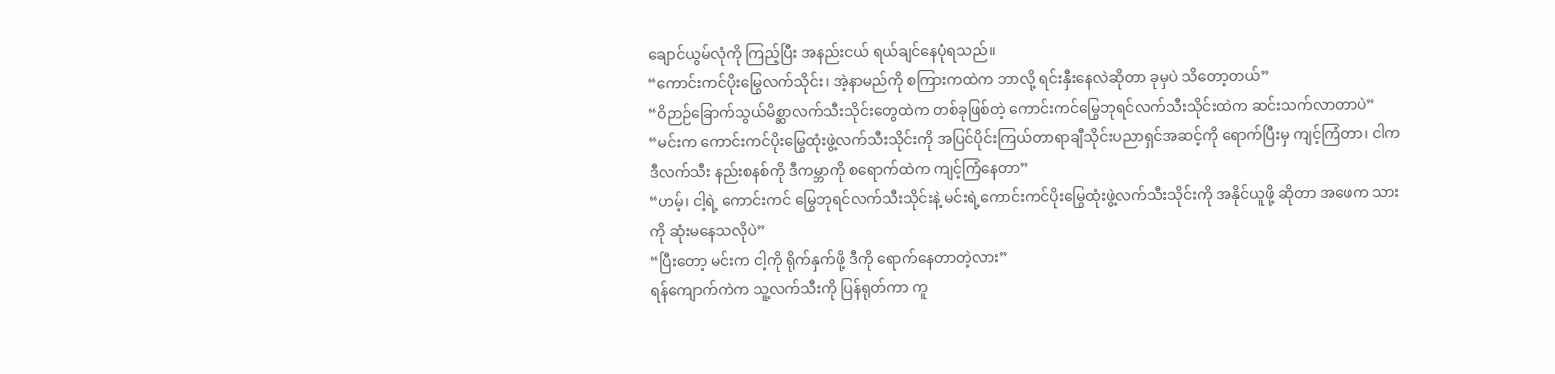ချောင်ယွမ်လုံကို ကြည့်ပြီး အနည်းငယ် ရယ်ချင်နေပုံရသည်။
“ကောင်းကင်ပိုးမြွေလက်သိုင်း၊ အဲ့နာမည်ကို စကြားကထဲက ဘာလို့ ရင်းနှီးနေလဲဆိုတာ ခုမှပဲ သိတော့တယ်”
“ဝိဉာဉ်ခြောက်သွယ်မိစ္ဆာလက်သီးသိုင်းတွေထဲက တစ်ခုဖြစ်တဲ့ ကောင်းကင်မြွေဘုရင်လက်သီးသိုင်းထဲက ဆင်းသက်လာတာပဲ”
“မင်းက ကောင်းကင်ပိုးမြွေထုံးဖွဲ့လက်သီးသိုင်းကို အပြင်ပိုင်းကြယ်တာရာချီသိုင်းပညာရှင်အဆင့်ကို ရောက်ပြီးမှ ကျင့်ကြံတာ၊ ငါက ဒီလက်သီး နည်းစနစ်ကို ဒီကမ္ဘာကို စရောက်ထဲက ကျင့်ကြံနေတာ”
“ဟမ့်၊ ငါ့ရဲ့ ကောင်းကင် မြွေဘုရင်လက်သီးသိုင်းနဲ့ မင်းရဲ့ကောင်းကင်ပိုးမြွေထုံးဖွဲ့လက်သီးသိုင်းကို အနိုင်ယူဖို့ ဆိုတာ အဖေက သားကို ဆုံးမနေသလိုပဲ”
“ပြီးတော့ မင်းက ငါ့ကို ရိုက်နှက်ဖို့ ဒီကို ရောက်နေတာတဲ့လား”
ရန်ကျောက်ကဲက သူ့လက်သီးကို ပြန်ရုတ်ကာ ကူ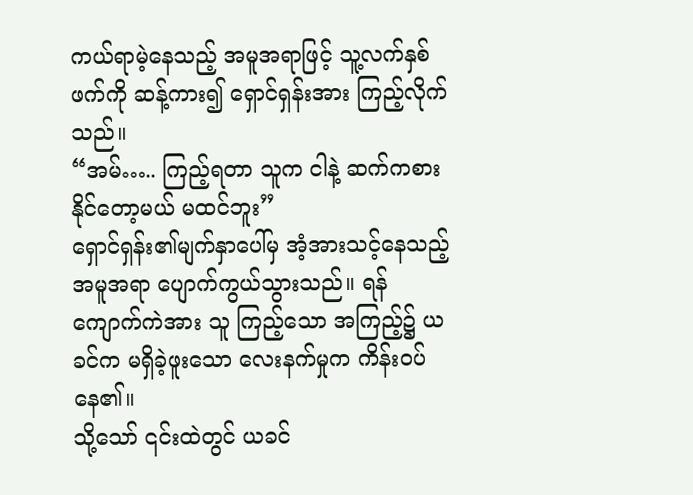ကယ်ရာမဲ့နေသည့် အမူအရာဖြင့် သူ့လက်နှစ်ဖက်ကို ဆန့်ကား၍ ရှောင်ရှန်းအား ကြည့်လိုက်သည်။
“အမ်….. ကြည့်ရတာ သူက ငါနဲ့ ဆက်ကစားနိုင်တော့မယ် မထင်ဘူး”
ရှောင်ရှန်း၏မျက်နှာပေါ်မှ အံ့အားသင့်နေသည့် အမူအရာ ပျောက်ကွယ်သွားသည်။ ရန်ကျောက်ကဲအား သူ ကြည့်သော အကြည့်၌ ယခင်က မရှိခဲ့ဖူးသော လေးနက်မှုက ကိန်းဝပ်နေ၏။
သို့သော် ၎င်းထဲတွင် ယခင်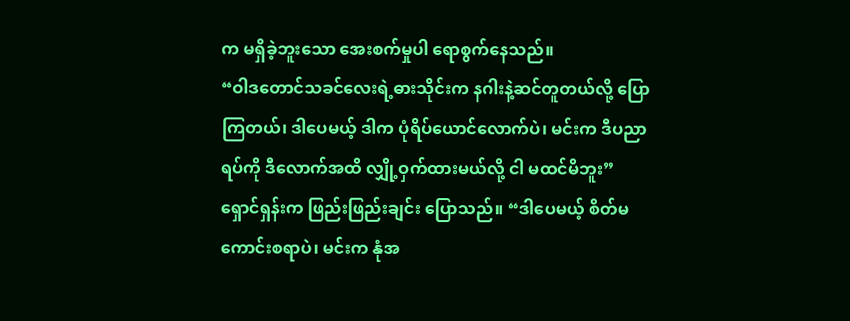က မရှိခဲ့ဘူးသော အေးစက်မှုပါ ရောစွက်နေသည်။
“ဝါဒတောင်သခင်လေးရဲ့ဓားသိုင်းက နဂါးနဲ့ဆင်တူတယ်လို့ ပြောကြတယ်၊ ဒါပေမယ့် ဒါက ပုံရိပ်ယောင်လောက်ပဲ၊ မင်းက ဒီပညာရပ်ကို ဒီလောက်အထိ လျှို့ဝှက်ထားမယ်လို့ ငါ မထင်မိဘူး”
ရှောင်ရှန်းက ဖြည်းဖြည်းချင်း ပြောသည်။ “ဒါပေမယ့် စိတ်မကောင်းစရာပဲ၊ မင်းက နုံအ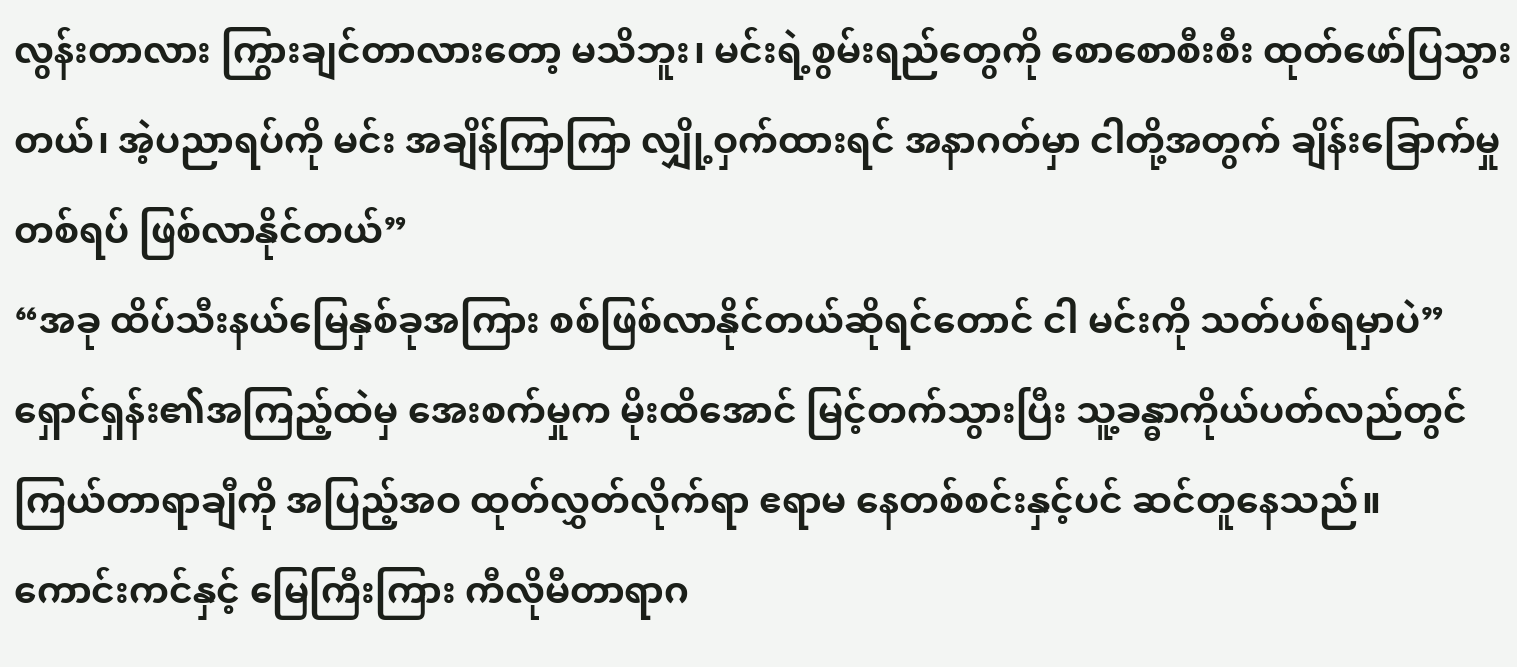လွန်းတာလား ကြွားချင်တာလားတော့ မသိဘူး၊ မင်းရဲ့စွမ်းရည်တွေကို စောစောစီးစီး ထုတ်ဖော်ပြသွားတယ်၊ အဲ့ပညာရပ်ကို မင်း အချိန်ကြာကြာ လျှို့ဝှက်ထားရင် အနာဂတ်မှာ ငါတို့အတွက် ချိန်းခြောက်မှုတစ်ရပ် ဖြစ်လာနိုင်တယ်”
“အခု ထိပ်သီးနယ်မြေနှစ်ခုအကြား စစ်ဖြစ်လာနိုင်တယ်ဆိုရင်တောင် ငါ မင်းကို သတ်ပစ်ရမှာပဲ”
ရှောင်ရှန်း၏အကြည့်ထဲမှ အေးစက်မှုက မိုးထိအောင် မြင့်တက်သွားပြီး သူ့ခန္ဓာကိုယ်ပတ်လည်တွင် ကြယ်တာရာချီကို အပြည့်အဝ ထုတ်လွှတ်လိုက်ရာ ဧရာမ နေတစ်စင်းနှင့်ပင် ဆင်တူနေသည်။
ကောင်းကင်နှင့် မြေကြီးကြား ကီလိုမီတာရာဂ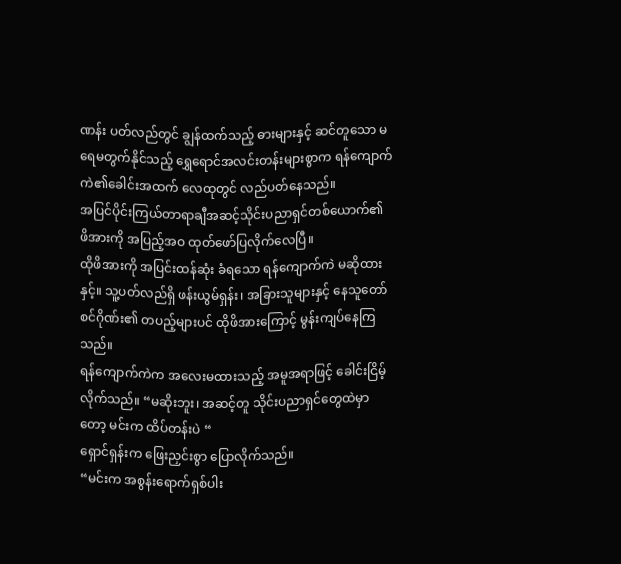ဏန်း ပတ်လည်တွင် ချွန်ထက်သည့် ဓားများနှင့် ဆင်တူသော မရေမတွက်နိုင်သည့် ရွှေရောင်အလင်းတန်းများစွာက ရန်ကျောက်ကဲ၏ခေါင်းအထက် လေထုတွင် လည်ပတ်နေသည်။
အပြင်ပိုင်းကြယ်တာရာချီအဆင့်သိုင်းပညာရှင်တစ်ယောက်၏ ဖိအားကို အပြည့်အဝ ထုတ်ဖော်ပြလိုက်လေပြီ။
ထိုဖိအားကို အပြင်းထန်ဆုံး ခံရသော ရန်ကျောက်ကဲ မဆိုထားနှင့်။ သူ့ပတ်လည်ရှိ ဖန်းယွမ်ရှန်း၊ အခြားသူများနှင့် နေသူတော်စင်ဂိုဏ်း၏ တပည့်များပင် ထိုဖိအားကြောင့် မွန်းကျပ်နေကြသည်။
ရန်ကျောက်ကဲက အလေးမထားသည့် အမူအရာဖြင့် ခေါင်းငြိမ့်လိုက်သည်။ “မဆိုးဘူး၊ အဆင့်တူ သိုင်းပညာရှင်တွေထဲမှာတော့ မင်းက ထိပ်တန်းပဲ “
ရှောင်ရှန်းက ဖြေးညှင်းစွာ ပြောလိုက်သည်။
“မင်းက အစွန်းရောက်ရှစ်ပါး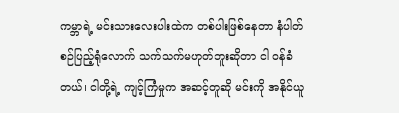ကမ္ဘာရဲ့ မင်းသားလေးပါးထဲက တစ်ပါးဖြစ်နေတာ နံပါတ်စဉ်ပြည့်ရုံလောက် သက်သက်မဟုတ်ဘူးဆိုတာ ငါ ဝန်ခံတယ်၊ ငါတို့ရဲ့ ကျင့်ကြံမှုက အဆင့်တူဆို မင်းကို အနိုင်ယူ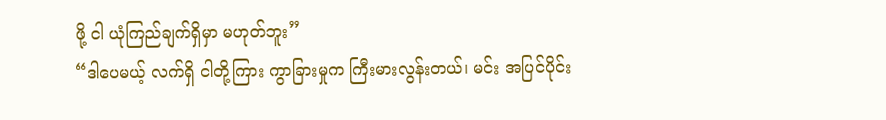ဖို့ ငါ ယုံကြည်ချက်ရှိမှာ မဟုတ်ဘူး”
“ဒါပေမယ့် လက်ရှိ ငါတို့ကြား ကွာခြားမှုက ကြီးမားလွန်းတယ်၊ မင်း အပြင်ပိုင်း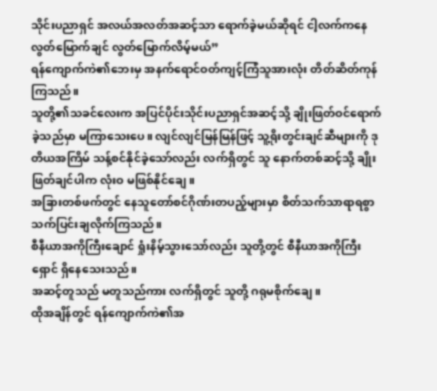သိုင်းပညာရှင် အလယ်အလတ်အဆင့်သာ ရောက်ခဲ့မယ်ဆိုရင် ငါ့လက်ကနေ လွတ်မြောက်ချင် လွတ်မြောက်လိမ့်မယ်”
ရန်ကျောက်ကဲ၏ဘေးမှ အနက်ရောင်ဝတ်ကျင့်ကြံသူအားလုံး တိတ်ဆိတ်ကုန်ကြသည်။
သူတို့၏သခင်လေးက အပြင်ပိုင်းသိုင်းပညာရှင်အဆင့်သို့ ချိုးဖြတ်ဝင်ရောက်ခဲ့သည်မှာ မကြာသေးပေ။ လျင်လျင်မြန်မြန်ဖြင့် သူ့ရိုးတွင်းချင်ဆီများကို ဒုတိယအကြိမ် သန့်စင်နိုင်ခဲ့သော်လည်း လက်ရှိတွင် သူ နောက်တစ်ဆင့်သို့ ချိုးဖြတ်ချင်ပါက လုံးဝ မဖြစ်နိုင်ချေ။
အခြားတစ်ဖက်တွင် နေသူတော်စင်ဂိုဏ်းတပည့်များမှာ စိတ်သက်သာရာရစွာ သက်ပြင်းချလိုက်ကြသည်။
စီနီယာအကိုကြီးချောင် ရှုံးနိမ့်သွားသော်လည်း သူတို့တွင် စီနီယာအကိုကြီးရှောင် ရှိနေသေးသည်။
အဆင့်တူသည် မတူသည်ကား လက်ရှိတွင် သူတို့ ဂရုမစိုက်ချေ။
ထိုအချိန်တွင် ရန်ကျောက်ကဲ၏အ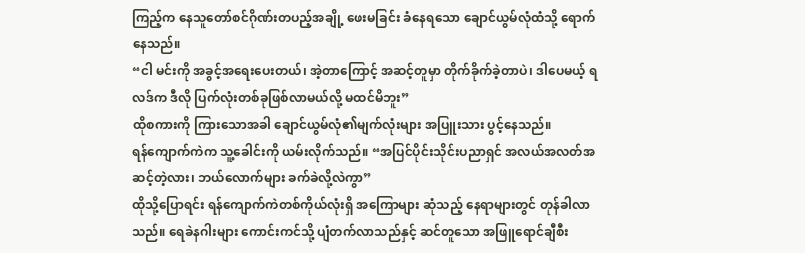ကြည့်က နေသူတော်စင်ဂိုဏ်းတပည့်အချို့ ဖေးမခြင်း ခံနေရသော ချောင်ယွမ်လုံထံသို့ ရောက်နေသည်။
“ငါ မင်းကို အခွင့်အရေးပေးတယ်၊ အဲ့တာကြောင့် အဆင့်တူမှာ တိုက်ခိုက်ခဲ့တာပဲ၊ ဒါပေမယ့် ရလဒ်က ဒီလို ပြက်လုံးတစ်ခုဖြစ်လာမယ်လို့ မထင်မိဘူး”
ထိုစကားကို ကြားသောအခါ ချောင်ယွမ်လုံ၏မျက်လုံးများ အပြူးသား ပွင့်နေသည်။
ရန်ကျောက်ကဲက သူ့ခေါင်းကို ယမ်းလိုက်သည်။ “အပြင်ပိုင်းသိုင်းပညာရှင် အလယ်အလတ်အဆင့်တဲ့လား၊ ဘယ်လောက်များ ခက်ခဲလို့လဲကွာ”
ထိုသို့ပြောရင်း ရန်ကျောက်ကဲတစ်ကိုယ်လုံးရှိ အကြောများ ဆုံသည့် နေရာများတွင် တုန်ခါလာသည်။ ရေခဲနဂါးများ ကောင်းကင်သို့ ပျံတက်လာသည်နှင့် ဆင်တူသော အဖြူရောင်ချီစီး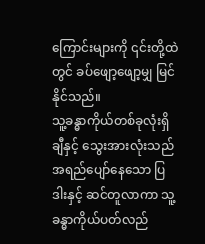ကြောင်းများကို ၎င်းတို့ထဲတွင် ခပ်ဖျော့ဖျော့မျှ မြင်နိုင်သည်။
သူ့ခန္ဓာကိုယ်တစ်ခုလုံးရှိ ချီနှင့် သွေးအားလုံးသည် အရည်ပျော်နေသော ပြဒါးနှင့် ဆင်တူလာကာ သူ့ခန္ဓာကိုယ်ပတ်လည်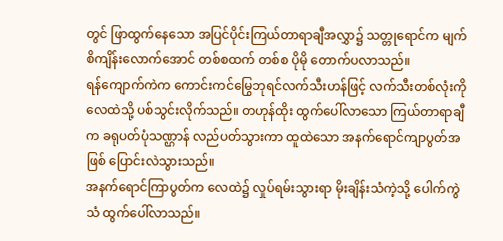တွင် ဖြာထွက်နေသော အပြင်ပိုင်းကြယ်တာရာချီအလွှာ၌ သတ္တုရောင်က မျက်စိကျိန်းလောက်အောင် တစ်စထက် တစ်စ ပိုမို တောက်ပလာသည်။
ရန်ကျောက်ကဲက ကောင်းကင်မြွေဘုရင်လက်သီးဟန်ဖြင့် လက်သီးတစ်လုံးကို လေထဲသို့ ပစ်သွင်းလိုက်သည်။ တဟုန်ထိုး ထွက်ပေါ်လာသော ကြယ်တာရာချီက ခရုပတ်ပုံသဏ္ဌာန် လည်ပတ်သွားကာ ထူထဲသော အနက်ရောင်ကျာပွတ်အဖြစ် ပြောင်းလဲသွားသည်။
အနက်ရောင်ကြာပွတ်က လေထဲ၌ လှုပ်ရမ်းသွားရာ မိုးချိန်းသံကဲ့သို့ ပေါက်ကွဲသံ ထွက်ပေါ်လာသည်။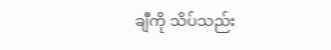ချီကို သိပ်သည်း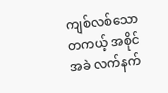ကျစ်လစ်သော တကယ့် အစိုင်အခဲ လက်နက်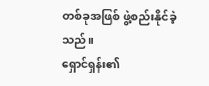တစ်ခုအဖြစ် ဖွဲ့စည်းနိုင်ခဲ့သည်။
ရှောင်ရှန်း၏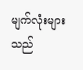မျက်လုံးများသည်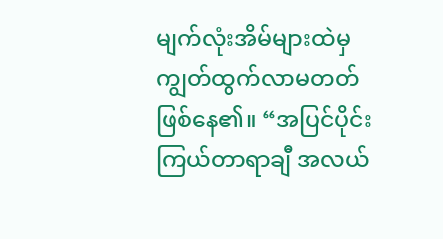မျက်လုံးအိမ်များထဲမှ ကျွတ်ထွက်လာမတတ် ဖြစ်နေ၏။ “အပြင်ပိုင်း ကြယ်တာရာချီ အလယ်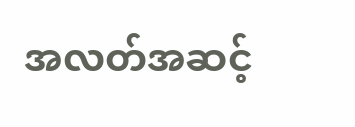အလတ်အဆင့်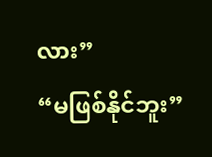လား”
“မဖြစ်နိုင်ဘူး”